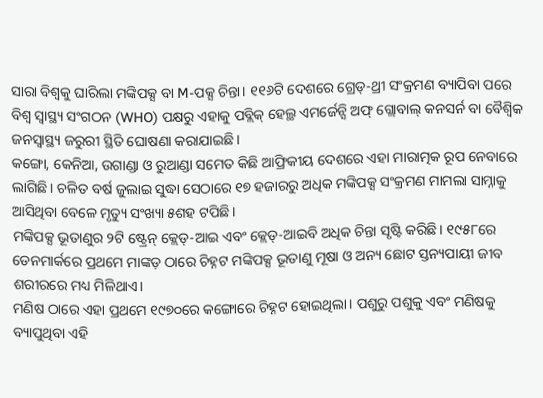ସାରା ବିଶ୍ୱକୁ ଘାରିଲା ମଙ୍କିପକ୍ସ ବା M-ପକ୍ସ ଚିନ୍ତା। ୧୧୬ଟି ଦେଶରେ ଗ୍ରେଡ୍-ଥ୍ରୀ ସଂକ୍ରମଣ ବ୍ୟାପିବା ପରେ ବିଶ୍ୱ ସ୍ୱାସ୍ଥ୍ୟ ସଂଗଠନ (WHO) ପକ୍ଷରୁ ଏହାକୁ ପବ୍ଲିକ୍ ହେଲ୍ଥ ଏମର୍ଜେନ୍ସି ଅଫ୍ ଗ୍ଲୋବାଲ୍ କନସର୍ନ ବା ବୈଶ୍ୱିକ ଜନସ୍ୱାସ୍ଥ୍ୟ ଜରୁରୀ ସ୍ଥିତି ଘୋଷଣା କରାଯାଇଛି।
କଙ୍ଗୋ, କେନିଆ, ଉଗାଣ୍ଡା ଓ ରୁଆଣ୍ଡା ସମେତ କିଛି ଆଫ୍ରିକୀୟ ଦେଶରେ ଏହା ମାରାତ୍ମକ ରୂପ ନେବାରେ ଲାଗିଛି। ଚଳିତ ବର୍ଷ ଜୁଲାଇ ସୁଦ୍ଧା ସେଠାରେ ୧୭ ହଜାରରୁ ଅଧିକ ମଙ୍କିପକ୍ସ ସଂକ୍ରମଣ ମାମଲା ସାମ୍ନାକୁ ଆସିଥିବା ବେଳେ ମୃତ୍ୟୁ ସଂଖ୍ୟା ୫ଶହ ଟପିଛି।
ମଙ୍କିପକ୍ସ ଭୂତାଣୁର ୨ଟି ଷ୍ଟ୍ରେନ୍ କ୍ଲେଡ୍-ଆଇ ଏବଂ କ୍ଲେଡ୍-ଆଇବି ଅଧିକ ଚିନ୍ତା ସୃଷ୍ଟି କରିଛି। ୧୯୫୮ରେ ଡେନମାର୍କରେ ପ୍ରଥମେ ମାଙ୍କଡ଼ ଠାରେ ଚିହ୍ନଟ ମଙ୍କିପକ୍ସ ଭୂତାଣୁ ମୂଷା ଓ ଅନ୍ୟ ଛୋଟ ସ୍ତନ୍ୟପାୟୀ ଜୀବ ଶରୀରରେ ମଧ୍ୟ ମିଳିଥାଏ।
ମଣିଷ ଠାରେ ଏହା ପ୍ରଥମେ ୧୯୭୦ରେ କଙ୍ଗୋରେ ଚିହ୍ନଟ ହୋଇଥିଲା। ପଶୁରୁ ପଶୁକୁ ଏବଂ ମଣିଷକୁ ବ୍ୟାପୁଥିବା ଏହି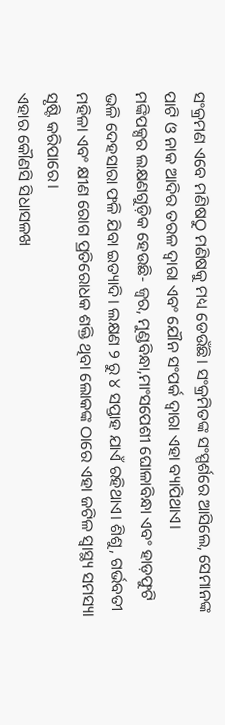ସଂକ୍ରମଣ ଏବେ ମଣିଷଠୁ ମଣିଷକୁ ମଧ୍ୟ ଡେଉଁଛି। ସଂକ୍ରମିତଙ୍କ ସଂସ୍ପର୍ଶରେ ଆସିଲେ, ସେମାନଙ୍କ ପାଟି ଓ ନାକ ଆଦିର ତରଳ ଦ୍ୱାରା ଏବଂ ଯୌନ ସଂପର୍କ ଦ୍ୱାରା ଏହା ବ୍ୟାପିଥାଏ।
ମଙ୍କିପକ୍ସର ଲକ୍ଷଣଗୁଡ଼ିକ ହେଉଛି- ଜ୍ୱର, ମୁଣ୍ଡବିନ୍ଧା,ମାଂସପେଶୀ ଘୋଳାବିନ୍ଧା ଏବଂ ହାଡ଼ଫୁଟି ଭଳି ଦେହସାରା ଫଳି ଯିବା ଇତ୍ୟାଦି। ଲକ୍ଷଣ ୨ ରୁ ୪ ସପ୍ତାହ ଯାଏଁ ରହିଥାଏ। ଶିଶୁ, ଗର୍ଭବତୀ ମହିଳା ଏବଂ କ୍ଷୀଣ ରୋଗ ପ୍ରତିରୋଧକ ଶକ୍ତି ଥିବା ଲୋକଙ୍କ ଠାରେ ଏହା ଜଟିଳ ସ୍ୱାସ୍ଥ୍ୟ ସମସ୍ୟା ସୃଷ୍ଟି କରିପାରେ।
ଏହାର କୌଣସି ସିଧାସଳଖ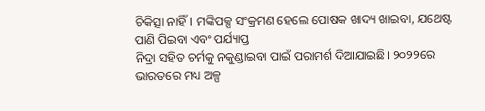ଚିକିତ୍ସା ନାହିଁ। ମଙ୍କିପକ୍ସ ସଂକ୍ରମଣ ହେଲେ ପୋଷକ ଖାଦ୍ୟ ଖାଇବା, ଯଥେଷ୍ଟ ପାଣି ପିଇବା ଏବଂ ପର୍ଯ୍ୟାପ୍ତ
ନିଦ୍ରା ସହିତ ଚର୍ମକୁ ନକୁଣ୍ଡାଇବା ପାଇଁ ପରାମର୍ଶ ଦିଆଯାଇଛି। ୨୦୨୨ରେ ଭାରତରେ ମଧ୍ୟ ଅଳ୍ପ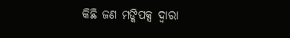କିଛି ଜଣ ମଙ୍କିପକ୍ସ ଦ୍ବାରା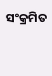ସଂକ୍ରମିତ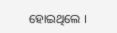ହୋଇଥିଲେ ।